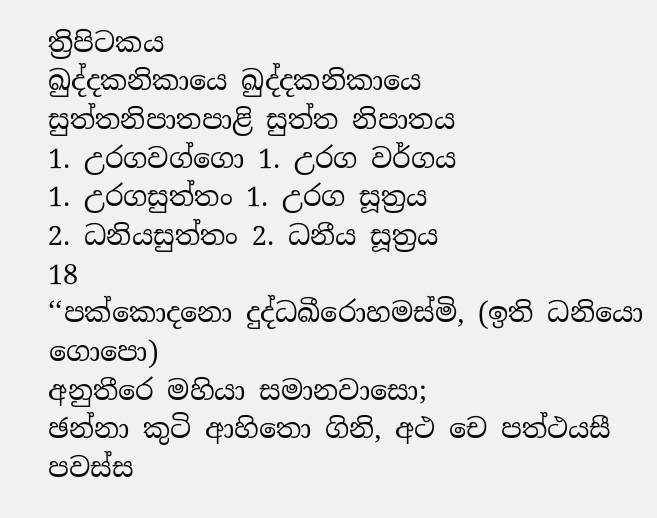ත්‍රිපිටකය
ඛුද්දකනිකායෙ ඛුද්දකනිකායෙ
සුත්තනිපාතපාළි සුත්ත නිපාතය
1. උරගවග්ගො 1. උරග වර්ගය
1. උරගසුත්තං 1. උරග සූත්‍රය
2. ධනියසුත්තං 2. ධනීය සූත්‍රය
18
‘‘පක්කොදනො දුද්ධඛීරොහමස්මි, (ඉති ධනියො ගොපො)
අනුතීරෙ මහියා සමානවාසො;
ඡන්නා කුටි ආහිතො ගිනි, අථ චෙ පත්ථයසී පවස්ස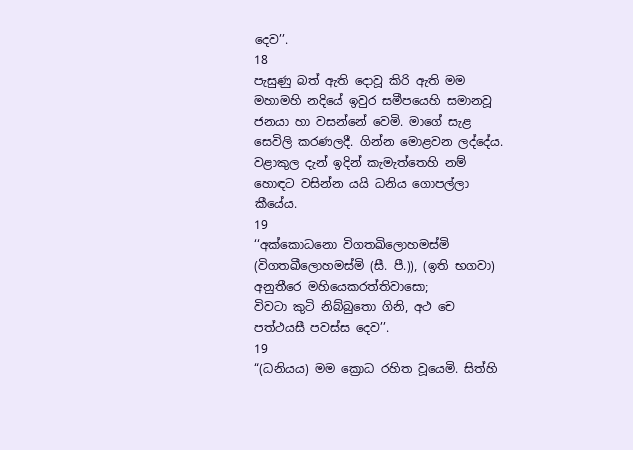දෙව’’.
18
පැසුණු බත් ඇති දොවූ කිරි ඇති මම මහාමහි නදියේ ඉවුර සමීපයෙහි සමානවූ ජනයා හා වසන්නේ වෙමි. මාගේ සැළ සෙවිලි කරණලදී. ගින්න මොළවන ලද්දේය. වළාකුල දැන් ඉදින් කැමැත්තෙහි නම් හොඳට වසින්න යයි ධනිය ගොපල්ලා කීයේය.
19
‘‘අක්කොධනො විගතඛිලොහමස්මි (විගතඛීලොහමස්මි (සී. පී.)), (ඉති භගවා)
අනුතීරෙ මහියෙකරත්තිවාසො;
විවටා කුටි නිබ්බුතො ගිනි, අථ චෙ පත්ථයසී පවස්ස දෙව’’.
19
“(ධනියය) මම ක්‍රොධ රහිත වූයෙමි. සිත්හි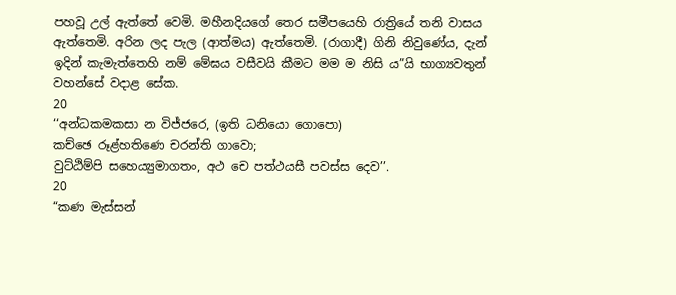පහවූ උල් ඇත්තේ වෙමි. මහීනදියගේ තෙර සමීපයෙහි රාත්‍රියේ තනි වාසය ඇත්තෙමි. අරින ලද පැල (ආත්මය) ඇත්තෙමි. (රාගාදී) ගිනි නිවුණේය, දැන් ඉදින් කැමැත්තෙහි නම් මේඝය වසීවයි කීමට මම ම නිසි ය”යි භාග්‍යවතුන් වහන්සේ වදාළ සේක.
20
‘‘අන්ධකමකසා න විජ්ජරෙ, (ඉති ධනියො ගොපො)
කච්ඡෙ රූළ්හතිණෙ චරන්ති ගාවො;
වුට්ඨිම්පි සහෙය්‍යුමාගතං, අථ චෙ පත්ථයසී පවස්ස දෙව’’.
20
“කණ මැස්සන්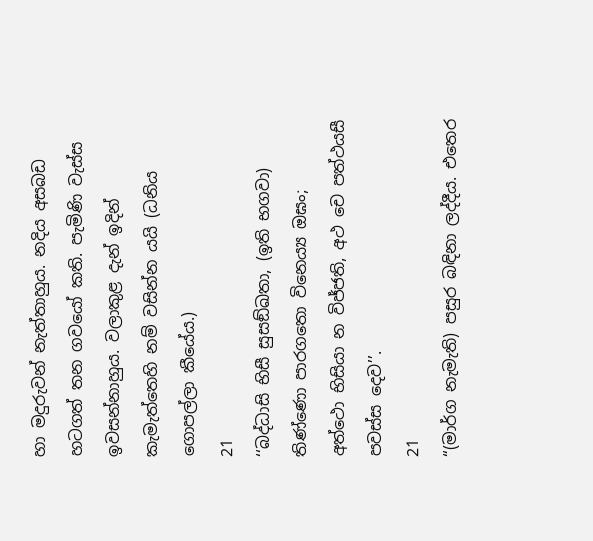හා මදුරුවන් නැත්තාහුය. නදිය අසබඩ හටගත් තන ගවයෝ කති. පැමිණි වැස්ස ඉවසන්නාහුය. වලාකුළ දැන් ඉදින් කැමැත්තෙහි නම් වසින්න යයි (ධනිය ගොපල්ලා කීයේය.)
21
‘‘බද්ධාසි භිසී සුසඞ්ඛතා, (ඉති භගවා)
තිණ්ණො පාරගතො විනෙය්‍ය ඔඝං;
අත්ථො භිසියා න විජ්ජති, අථ චෙ පත්ථයසී පවස්ස දෙව’’.
21
“(මාර්ග නැමැති) පසුර බඳිනා ලද්දීය. එතෙර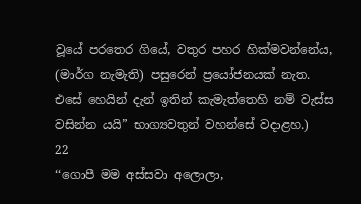වූයේ පරතෙර ගියේ, වතුර පහර හික්මවන්නේය, (මාර්ග නැමැති) පසුරෙන් ප්‍රයෝජනයක් නැත. එසේ හෙයින් දැන් ඉතින් කැමැත්තෙහි නම් වැස්ස වසින්න යයි” භාග්‍යවතුන් වහන්සේ වදාළහ.)
22
‘‘ගොපී මම අස්සවා අලොලා,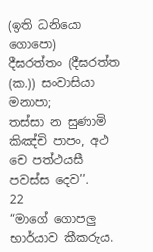(ඉති ධනියො ගොපො)
දීඝරත්තං (දීඝරත්ත (ක.)) සංවාසියා මනාපා;
තස්සා න සුණාමි කිඤ්චි පාපං, අථ චෙ පත්ථයසී පවස්ස දෙව’’.
22
“මාගේ ගොපලු භාර්යාව කීකරුය.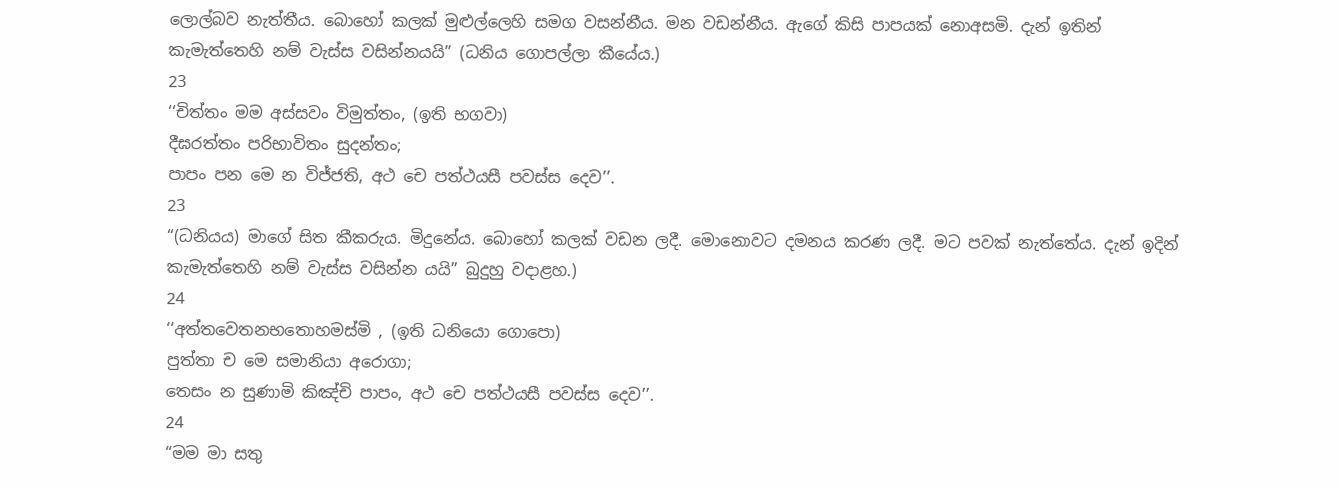ලොල්බව නැත්තීය. බොහෝ කලක් මුළුල්ලෙහි සමග වසන්නීය. මන වඩන්නීය. ඇගේ කිසි පාපයක් නොඅසමි. දැන් ඉතින් කැමැත්තෙහි නම් වැස්ස වසින්නයයි” (ධනිය ගොපල්ලා කීයේය.)
23
‘‘චිත්තං මම අස්සවං විමුත්තං, (ඉති භගවා)
දීඝරත්තං පරිභාවිතං සුදන්තං;
පාපං පන මෙ න විජ්ජති, අථ චෙ පත්ථයසී පවස්ස දෙව’’.
23
“(ධනියය) මාගේ සිත කීකරුය. මිදුනේය. බොහෝ කලක් වඩන ලදී. මොනොවට දමනය කරණ ලදී. මට පවක් නැත්තේය. දැන් ඉදින් කැමැත්තෙහි නම් වැස්ස වසින්න යයි” බුදුහු වදාළහ.)
24
‘‘අත්තවෙතනභතොහමස්මි , (ඉති ධනියො ගොපො)
පුත්තා ච මෙ සමානියා අරොගා;
තෙසං න සුණාමි කිඤ්චි පාපං, අථ චෙ පත්ථයසී පවස්ස දෙව’’.
24
“මම මා සතු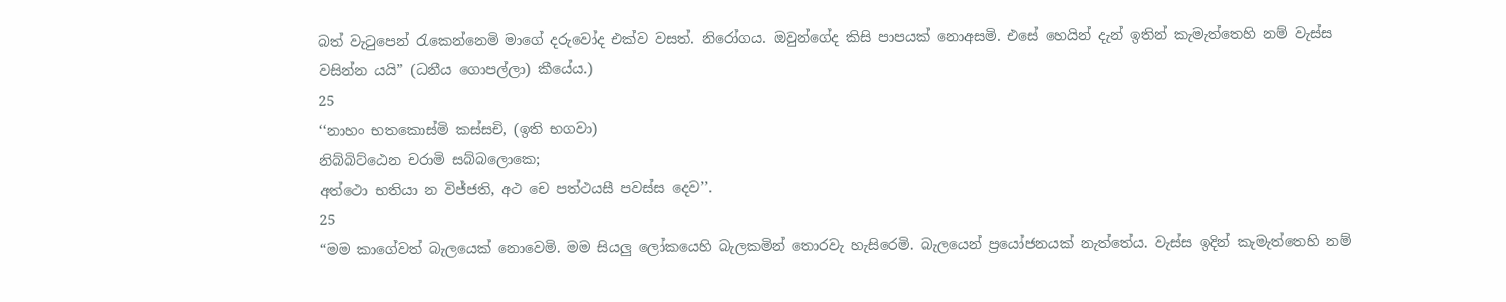බත් වැටුපෙන් රැකෙන්නෙමි මාගේ දරුවෝද එක්ව වසත්. නිරෝගය. ඔවුන්ගේද කිසි පාපයක් නොඅසමි. එසේ හෙයින් දැන් ඉතින් කැමැත්තෙහි නම් වැස්ස වසින්න යයි” (ධනීය ගොපල්ලා) කීයේය.)
25
‘‘නාහං භතකොස්මි කස්සචි, (ඉති භගවා)
නිබ්බිට්ඨෙන චරාමි සබ්බලොකෙ;
අත්ථො භතියා න විජ්ජති, අථ චෙ පත්ථයසී පවස්ස දෙව’’.
25
“මම කාගේවත් බැලයෙක් නොවෙමි. මම සියලු ලෝකයෙහි බැලකමින් තොරවැ හැසිරෙමි. බැලයෙන් ප්‍රයෝජනයක් නැත්තේය. වැස්ස ඉදින් කැමැත්තෙහි නම්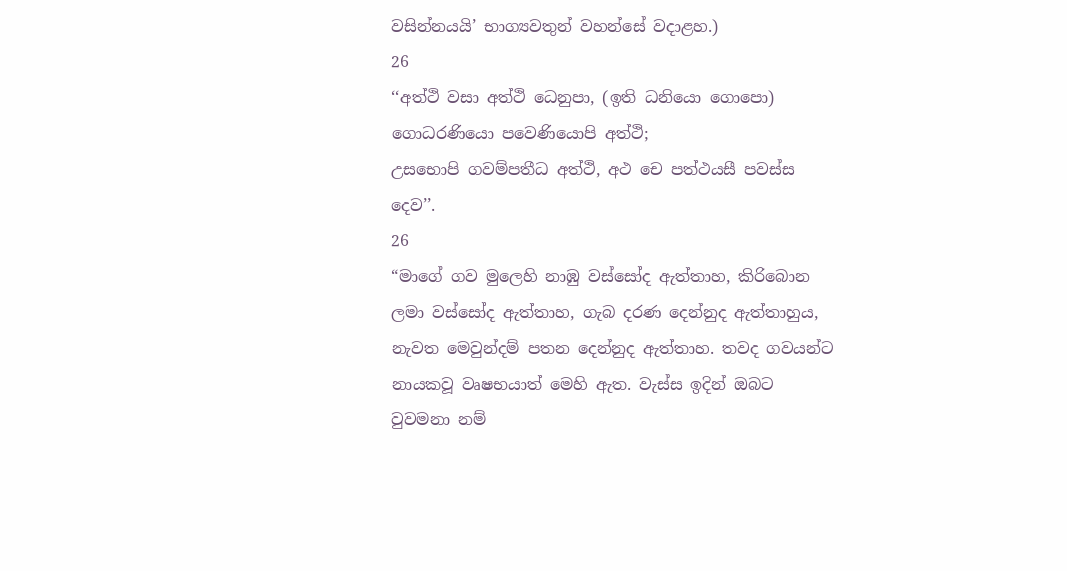වසින්නයයි’ භාග්‍යවතුන් වහන්සේ වදාළහ.)
26
‘‘අත්ථි වසා අත්ථි ධෙනුපා, (ඉති ධනියො ගොපො)
ගොධරණියො පවෙණියොපි අත්ථි;
උසභොපි ගවම්පතීධ අත්ථි, අථ චෙ පත්ථයසී පවස්ස දෙව’’.
26
“මාගේ ගව මුලෙහි නාඹු වස්සෝද ඇත්තාහ, කිරිබොන ලමා වස්සෝද ඇත්තාහ, ගැබ දරණ දෙන්නුද ඇත්තාහුය, නැවත මෙවුන්දම් පතන දෙන්නුද ඇත්තාහ. තවද ගවයන්ට නායකවූ වෘෂභයාත් මෙහි ඇත. වැස්ස ඉදින් ඔබට වුවමනා නම්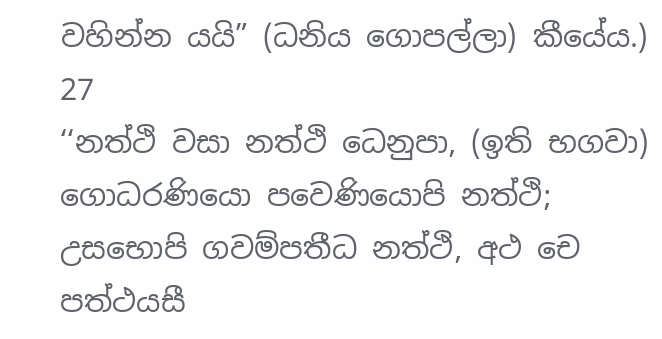වහින්න යයි” (ධනිය ගොපල්ලා) කීයේය.)
27
‘‘නත්ථි වසා නත්ථි ධෙනුපා, (ඉති භගවා)
ගොධරණියො පවෙණියොපි නත්ථි;
උසභොපි ගවම්පතීධ නත්ථි, අථ චෙ පත්ථයසී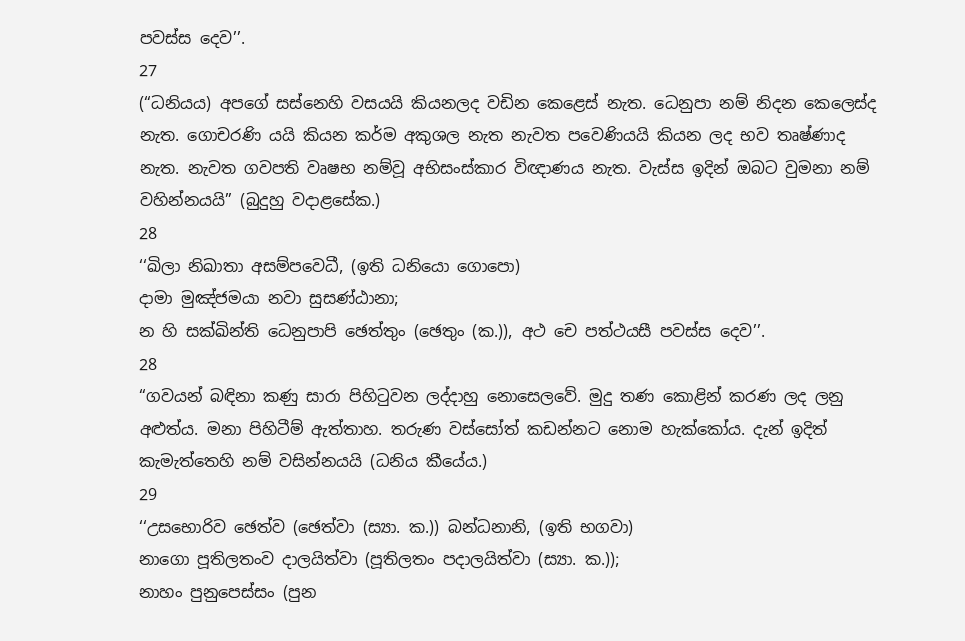පවස්ස දෙව’’.
27
(“ධනියය) අපගේ සස්නෙහි වසයයි කියනලද වඩින කෙළෙස් නැත. ධෙනුපා නම් නිදන කෙලෙස්ද නැත. ගොචරණි යයි කියන කර්ම අකුශල නැත නැවත පවෙණියයි කියන ලද භව තෘෂ්ණාද නැත. නැවත ගවපති වෘෂභ නම්වූ අභිසංස්කාර විඥාණය නැත. වැස්ස ඉදින් ඔබට වුමනා නම් වහින්නයයි” (බුදුහු වදාළසේක.)
28
‘‘ඛිලා නිඛාතා අසම්පවෙධී, (ඉති ධනියො ගොපො)
දාමා මුඤ්ජමයා නවා සුසණ්ඨානා;
න හි සක්ඛින්ති ධෙනුපාපි ඡෙත්තුං (ඡෙතුං (ක.)), අථ චෙ පත්ථයසී පවස්ස දෙව’’.
28
“ගවයන් බඳිනා කණු සාරා පිහිටුවන ලද්දාහු නොසෙලවේ. මුදු තණ කොළින් කරණ ලද ලනු අළුත්ය. මනා පිහිටීම් ඇත්තාහ. තරුණ වස්සෝත් කඩන්නට නොම හැක්කෝය. දැන් ඉදිත් කැමැත්තෙහි නම් වසින්නයයි (ධනිය කීයේය.)
29
‘‘උසභොරිව ඡෙත්ව (ඡෙත්වා (ස්‍යා. ක.)) බන්ධනානි, (ඉති භගවා)
නාගො පූතිලතංව දාලයිත්වා (පූතිලතං පදාලයිත්වා (ස්‍යා. ක.));
නාහං පුනුපෙස්සං (පුන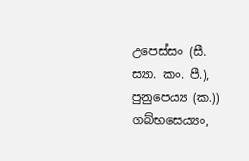උපෙස්සං (සී. ස්‍යා. කං. පී.), පුනුපෙය්‍ය (ක.)) ගබ්භසෙය්‍යං,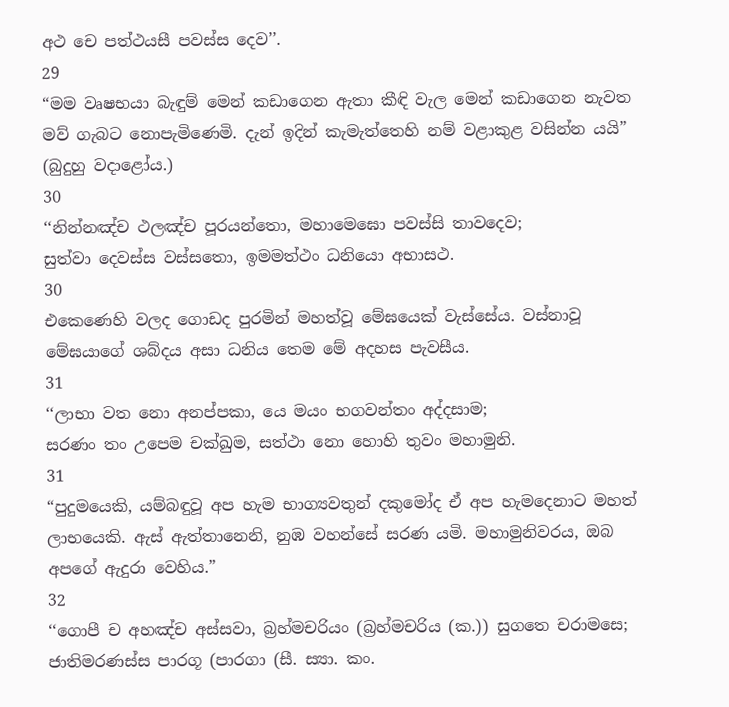අථ චෙ පත්ථයසී පවස්ස දෙව’’.
29
“මම වෘෂභයා බැඳුම් මෙන් කඩාගෙන ඇතා කීඳි වැල මෙන් කඩාගෙන නැවත මව් ගැබට නොපැමිණෙමි. දැන් ඉදින් කැමැත්තෙහි නම් වළාකුළ වසින්න යයි” (බුදුහු වදාළෝය.)
30
‘‘නින්නඤ්ච ථලඤ්ච පූරයන්තො, මහාමෙඝො පවස්සි තාවදෙව;
සුත්වා දෙවස්ස වස්සතො, ඉමමත්ථං ධනියො අභාසථ.
30
එකෙණෙහි වලද ගොඩද පුරමින් මහත්වූ මේඝයෙක් වැස්සේය. වස්නාවූ මේඝයාගේ ශබ්දය අසා ධනිය තෙම මේ අදහස පැවසීය.
31
‘‘ලාභා වත නො අනප්පකා, යෙ මයං භගවන්තං අද්දසාම;
සරණං තං උපෙම චක්ඛුම, සත්ථා නො හොහි තුවං මහාමුනි.
31
“පුදුමයෙකි, යම්බඳුවූ අප හැම භාග්‍යවතුන් දකුමෝද ඒ අප හැමදෙනාට මහත් ලාභයෙකි. ඇස් ඇත්තානෙනි, නුඹ වහන්සේ සරණ යමි. මහාමුනිවරය, ඔබ අපගේ ඇදුරා වෙහිය.”
32
‘‘ගොපී ච අහඤ්ච අස්සවා, බ්‍රහ්මචරියං (බ්‍රහ්මචරිය (ක.)) සුගතෙ චරාමසෙ;
ජාතිමරණස්ස පාරගූ (පාරගා (සී. ස්‍යා. කං.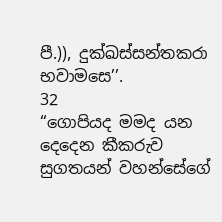පී.)), දුක්ඛස්සන්තකරා භවාමසෙ’’.
32
“ගොපියද මමද යන දෙදෙන කීකරුව සුගතයන් වහන්සේගේ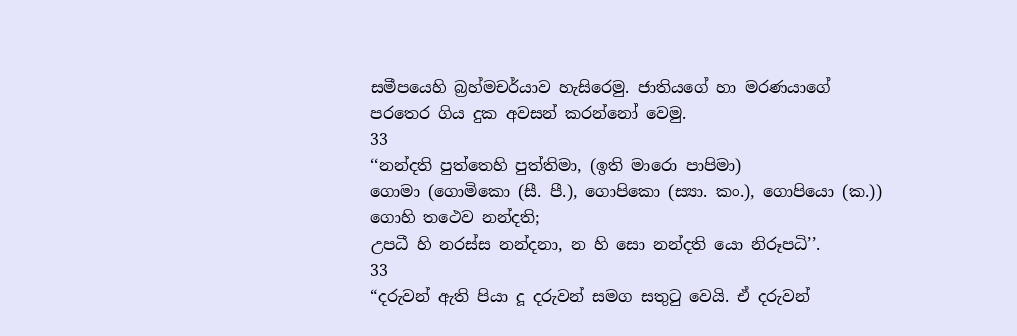සමීපයෙහි බ්‍රහ්මචර්යාව හැසිරෙමු. ජාතියගේ හා මරණයාගේ පරතෙර ගිය දුක අවසන් කරන්නෝ වෙමු.
33
‘‘නන්දති පුත්තෙහි පුත්තිමා, (ඉති මාරො පාපිමා)
ගොමා (ගොමිකො (සී. පී.), ගොපිකො (ස්‍යා. කං.), ගොපියො (ක.)) ගොහි තථෙව නන්දති;
උපධී හි නරස්ස නන්දනා, න හි සො නන්දති යො නිරූපධි’’.
33
“දරුවන් ඇති පියා දූ දරුවන් සමග සතුටු වෙයි. ඒ දරුවන්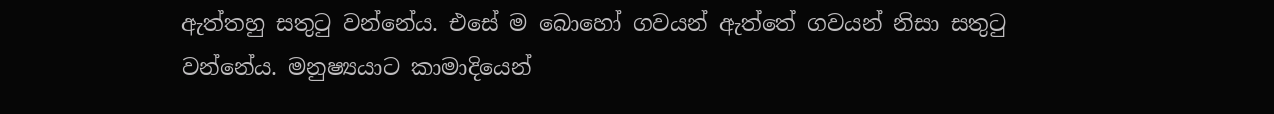ඇත්තහු සතුටු වන්නේය. එසේ ම බොහෝ ගවයන් ඇත්තේ ගවයන් නිසා සතුටු වන්නේය. මනුෂ්‍යයාට කාමාදියෙන්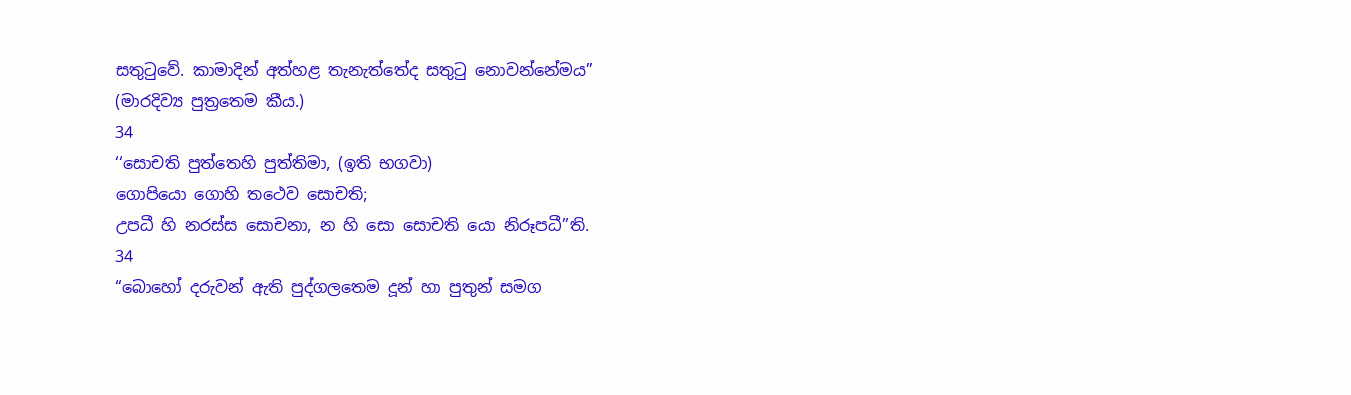සතුටුවේ. කාමාදින් අත්හළ තැනැත්තේද සතුටු නොවන්නේමය” (මාරදිව්‍ය පුත්‍රතෙම කීය.)
34
‘‘සොචති පුත්තෙහි පුත්තිමා, (ඉති භගවා)
ගොපියො ගොහි තථෙව සොචති;
උපධී හි නරස්ස සොචනා, න හි සො සොචති යො නිරූපධී’’ති.
34
“බොහෝ දරුවන් ඇති පුද්ගලතෙම දූන් හා පුතුන් සමග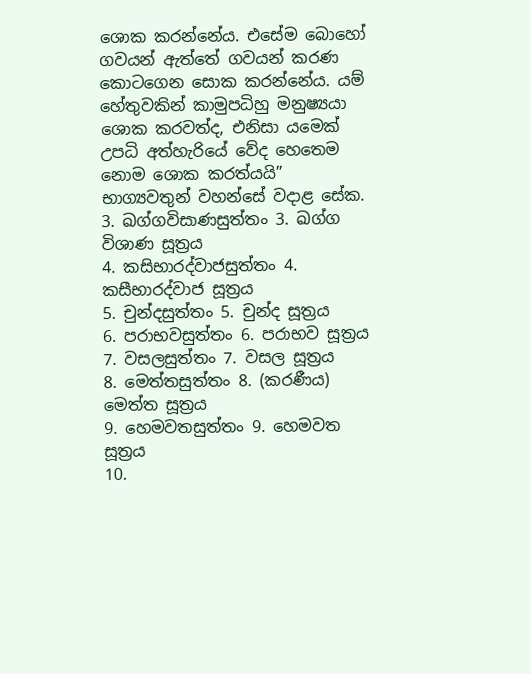ශොක කරන්නේය. එසේම බොහෝ ගවයන් ඇත්තේ ගවයන් කරණ කොටගෙන සොක කරන්නේය. යම් හේතුවකින් කාමුපධිහු මනුෂ්‍යයා ශොක කරවත්ද, එනිසා යමෙක් උපධි අත්හැරියේ වේද හෙතෙම නොම ශොක කරත්යයි” භාග්‍යවතුන් වහන්සේ වදාළ සේක.
3. ඛග්ගවිසාණසුත්තං 3. ඛග්ග විශාණ සූත්‍රය
4. කසිභාරද්වාජසුත්තං 4. කසීභාරද්වාජ සූත්‍රය
5. චුන්දසුත්තං 5. චුන්ද සූත්‍රය
6. පරාභවසුත්තං 6. පරාභව සූත්‍රය
7. වසලසුත්තං 7. වසල සූත්‍රය
8. මෙත්තසුත්තං 8. (කරණීය) මෙත්ත සූත්‍රය
9. හෙමවතසුත්තං 9. හෙමවත සූත්‍රය
10.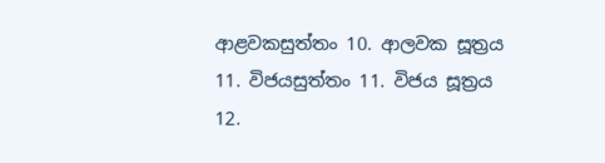ආළවකසුත්තං 10. ආලවක සූත්‍රය
11. විජයසුත්තං 11. විජය සූත්‍රය
12.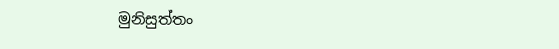මුනිසුත්තං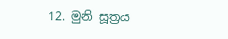12. මුනි සූත්‍රය